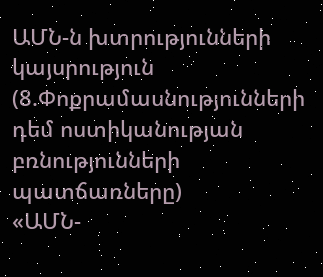ԱՄՆ-ն խտրությունների կայսրություն (8.Փոքրամասնությունների դեմ ոստիկանության բռնությունների պատճառները)
«ԱՄՆ-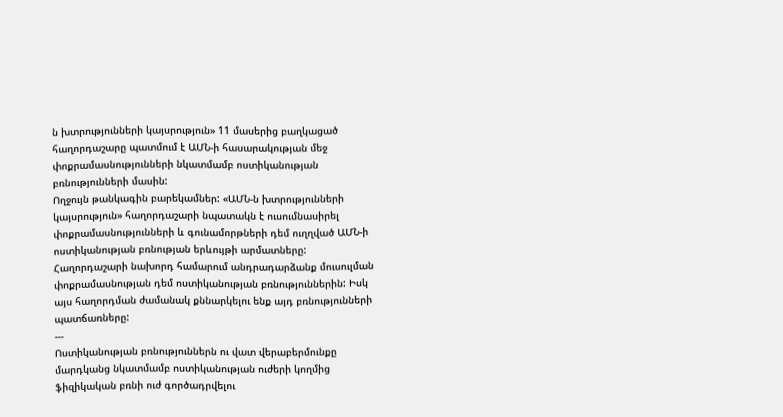ն խտրությունների կայսրություն» 11 մասերից բաղկացած հաղորդաշարը պատմում է ԱՄՆ-ի հասարակության մեջ փոքրամասնությունների նկատմամբ ոստիկանության բռնությունների մասին:
Ողջույն թանկագին բարեկամներ: «ԱՄՆ-ն խտրությունների կայսրություն» հաղորդաշարի նպատակն է ուսումնասիրել փոքրամասնությունների և գունամորթների դեմ ուղղված ԱՄՆ-ի ոստիկանության բռնության երևույթի արմատները: Հաղորդաշարի նախորդ համարում անդրադարձանք մուսուլման փոքրամասնության դեմ ոստիկանության բռնություններին: Իսկ այս հաղորդման ժամանակ քննարկելու ենք այդ բռնությունների պատճառները:
---
Ոստիկանության բռնություններն ու վատ վերաբերմունքը մարդկանց նկատմամբ ոստիկանության ուժերի կողմից ֆիզիկական բռնի ուժ գործադրվելու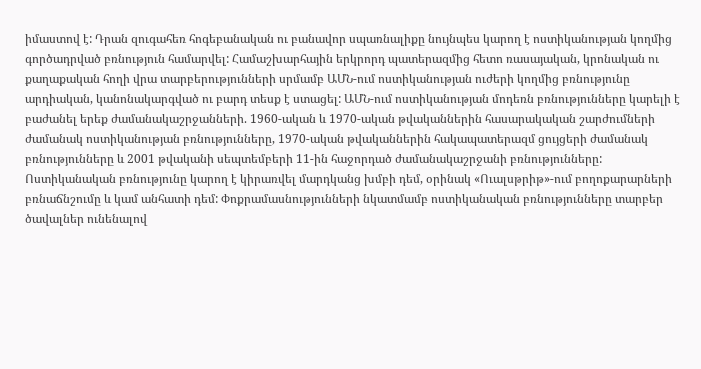իմաստով է: Դրան զուգահեռ հոգեբանական ու բանավոր սպառնալիքը նույնպես կարող է ոստիկանության կողմից գործադրված բռնություն համարվել: Համաշխարհային երկրորդ պատերազմից հետո ռասայական, կրոնական ու քաղաքական հողի վրա տարբերությունների սրմամբ ԱՄՆ-ում ոստիկանության ուժերի կողմից բռնությունը արդիական, կանոնակարգված ու բարդ տեսք է ստացել: ԱՄՆ-ում ոստիկանության մոդեռն բռնությունները կարելի է բաժանել երեք ժամանակաշրջանների. 1960-ական և 1970-ական թվականներին հասարակական շարժումների ժամանակ ոստիկանության բռնությունները, 1970-ական թվականներին հակապատերազմ ցույցերի ժամանակ բռնությունները և 2001 թվականի սեպտեմբերի 11-ին հաջորդած ժամանակաշրջանի բռնությունները: Ոստիկանական բռնությունը կարող է կիրառվել մարդկանց խմբի դեմ, օրինակ «Ուալսթրիթ»-ում բողոքարարների բռնաճնշումը և կամ անհատի դեմ: Փոքրամասնությունների նկատմամբ ոստիկանական բռնությունները տարբեր ծավալներ ունենալով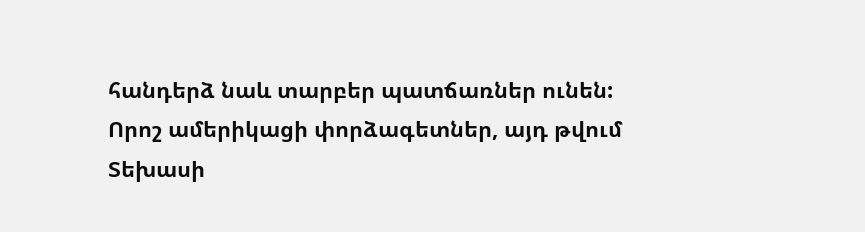հանդերձ նաև տարբեր պատճառներ ունեն:
Որոշ ամերիկացի փորձագետներ, այդ թվում Տեխասի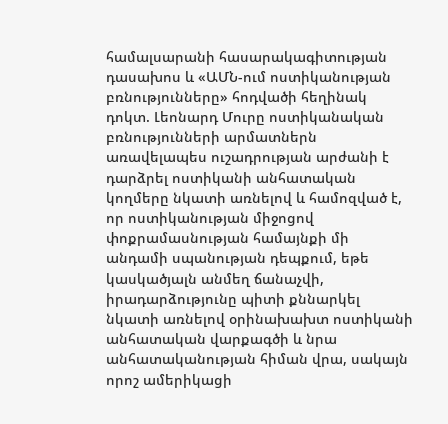համալսարանի հասարակագիտության դասախոս և «ԱՄՆ-ում ոստիկանության բռնությունները» հոդվածի հեղինակ դոկտ. Լեոնարդ Մուրը ոստիկանական բռնությունների արմատներն առավելապես ուշադրության արժանի է դարձրել ոստիկանի անհատական կողմերը նկատի առնելով և համոզված է, որ ոստիկանության միջոցով փոքրամասնության համայնքի մի անդամի սպանության դեպքում, եթե կասկածյալն անմեղ ճանաչվի, իրադարձությունը պիտի քննարկել նկատի առնելով օրինախախտ ոստիկանի անհատական վարքագծի և նրա անհատականության հիման վրա, սակայն որոշ ամերիկացի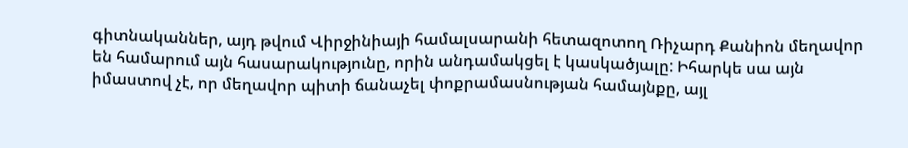գիտնականներ, այդ թվում Վիրջինիայի համալսարանի հետազոտող Ռիչարդ Քանիոն մեղավոր են համարում այն հասարակությունը, որին անդամակցել է կասկածյալը: Իհարկե սա այն իմաստով չէ, որ մեղավոր պիտի ճանաչել փոքրամասնության համայնքը, այլ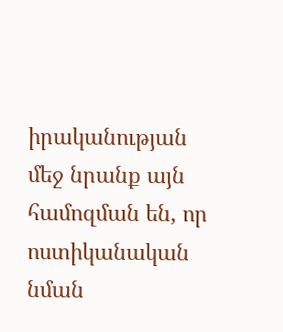իրականության մեջ նրանք այն համոզման են, որ ոստիկանական նման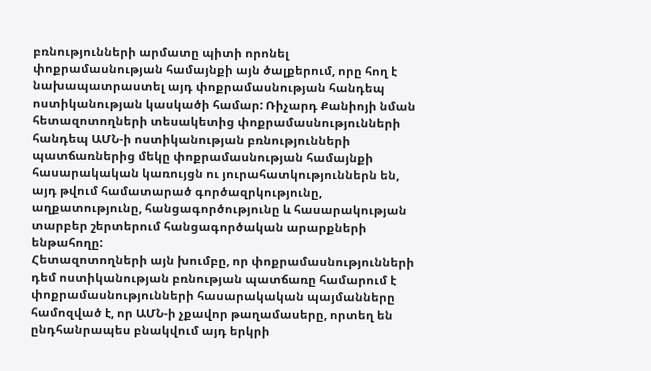բռնությունների արմատը պիտի որոնել փոքրամասնության համայնքի այն ծալքերում, որը հող է նախապատրաստել այդ փոքրամասնության հանդեպ ոստիկանության կասկածի համար: Ռիչարդ Քանիոյի նման հետազոտողների տեսակետից փոքրամասնությունների հանդեպ ԱՄՆ-ի ոստիկանության բռնությունների պատճառներից մեկը փոքրամասնության համայնքի հասարակական կառույցն ու յուրահատկություններն են, այդ թվում համատարած գործազրկությունը, աղքատությունը, հանցագործությունը և հասարակության տարբեր շերտերում հանցագործական արարքների ենթահողը:
Հետազոտողների այն խումբը, որ փոքրամասնությունների դեմ ոստիկանության բռնության պատճառը համարում է փոքրամասնությունների հասարակական պայմանները համոզված է, որ ԱՄՆ-ի չքավոր թաղամասերը, որտեղ են ընդհանրապես բնակվում այդ երկրի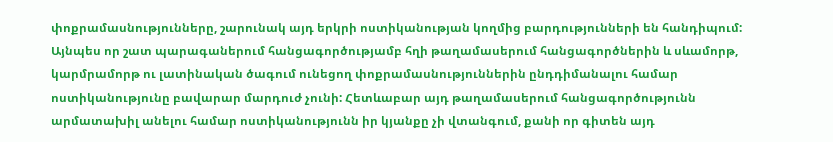փոքրամասնությունները, շարունակ այդ երկրի ոստիկանության կողմից բարդությունների են հանդիպում: Այնպես որ շատ պարագաներում հանցագործությամբ հղի թաղամասերում հանցագործներին և սևամորթ, կարմրամորթ ու լատինական ծագում ունեցող փոքրամասնություններին ընդդիմանալու համար ոստիկանությունը բավարար մարդուժ չունի: Հետևաբար այդ թաղամասերում հանցագործությունն արմատախիլ անելու համար ոստիկանությունն իր կյանքը չի վտանգում, քանի որ գիտեն այդ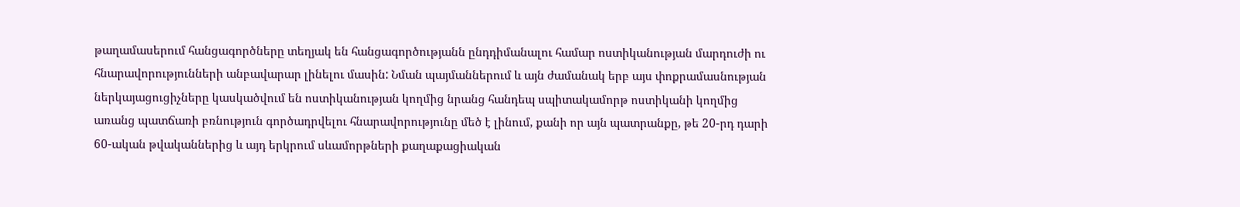թաղամասերում հանցագործները տեղյակ են հանցագործությանն ընդդիմանալու համար ոստիկանության մարդուժի ու հնարավորությունների անբավարար լինելու մասին: Նման պայմաններում և այն ժամանակ երբ այս փոքրամասնության ներկայացուցիչները կասկածվում են ոստիկանության կողմից նրանց հանդեպ սպիտակամորթ ոստիկանի կողմից առանց պատճառի բռնություն գործադրվելու հնարավորությունը մեծ է լինում, քանի որ այն պատրանքը, թե 20-րդ դարի 60-ական թվականներից և այդ երկրում սևամորթների քաղաքացիական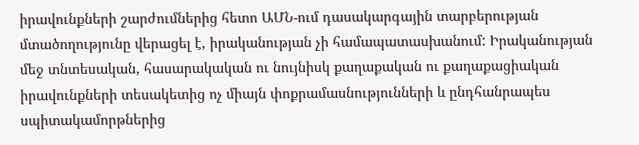իրավունքների շարժումներից հետո ԱՄՆ-ում դասակարգային տարբերության մտածողությունը վերացել է, իրականության չի համապատասխանում: Իրականության մեջ տնտեսական, հասարակական ու նույնիսկ քաղաքական ու քաղաքացիական իրավունքների տեսակետից ոչ միայն փոքրամասնությունների և ընդհանրապես սպիտակամորթներից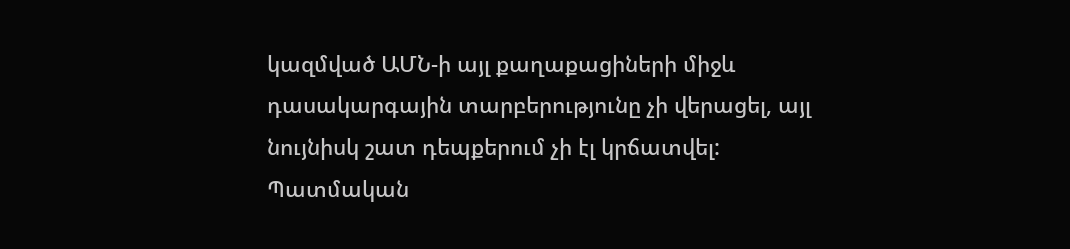կազմված ԱՄՆ-ի այլ քաղաքացիների միջև դասակարգային տարբերությունը չի վերացել, այլ նույնիսկ շատ դեպքերում չի էլ կրճատվել:
Պատմական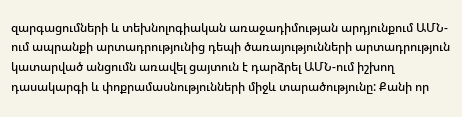զարգացումների և տեխնոլոգիական առաջադիմության արդյունքում ԱՄՆ-ում ապրանքի արտադրությունից դեպի ծառայությունների արտադրություն կատարված անցումն առավել ցայտուն է դարձրել ԱՄՆ-ում իշխող դասակարգի և փոքրամասնությունների միջև տարածությունը: Քանի որ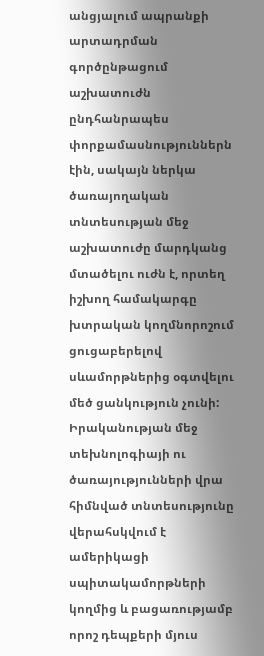անցյալում ապրանքի արտադրման գործընթացում աշխատուժն ընդհանրապես փորքամասնություններն էին, սակայն ներկա ծառայողական տնտեսության մեջ աշխատուժը մարդկանց մտածելու ուժն է, որտեղ իշխող համակարգը խտրական կողմնորոշում ցուցաբերելով սևամորթներից օգտվելու մեծ ցանկություն չունի: Իրականության մեջ տեխնոլոգիայի ու ծառայությունների վրա հիմնված տնտեսությունը վերահսկվում է ամերիկացի սպիտակամորթների կողմից և բացառությամբ որոշ դեպքերի մյուս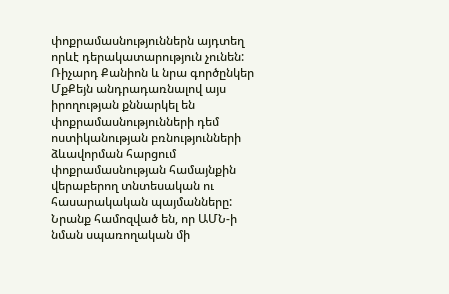փոքրամասնություններն այդտեղ որևէ դերակատարություն չունեն: Ռիչարդ Քանիոն և նրա գործընկեր ՄքՔեյն անդրադառնալով այս իրողության քննարկել են փոքրամասնությունների դեմ ոստիկանության բռնությունների ձևավորման հարցում փոքրամասնության համայնքին վերաբերող տնտեսական ու հասարակական պայմանները: Նրանք համոզված են, որ ԱՄՆ-ի նման սպառողական մի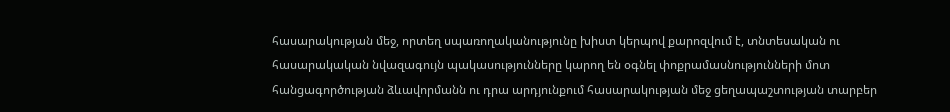հասարակության մեջ, որտեղ սպառողականությունը խիստ կերպով քարոզվում է, տնտեսական ու հասարակական նվազագույն պակասությունները կարող են օգնել փոքրամասնությունների մոտ հանցագործության ձևավորմանն ու դրա արդյունքում հասարակության մեջ ցեղապաշտության տարբեր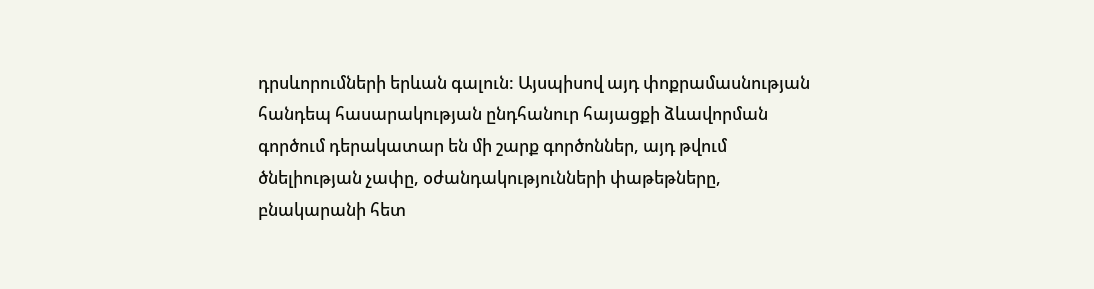դրսևորումների երևան գալուն: Այսպիսով այդ փոքրամասնության հանդեպ հասարակության ընդհանուր հայացքի ձևավորման գործում դերակատար են մի շարք գործոններ, այդ թվում ծնելիության չափը, օժանդակությունների փաթեթները, բնակարանի հետ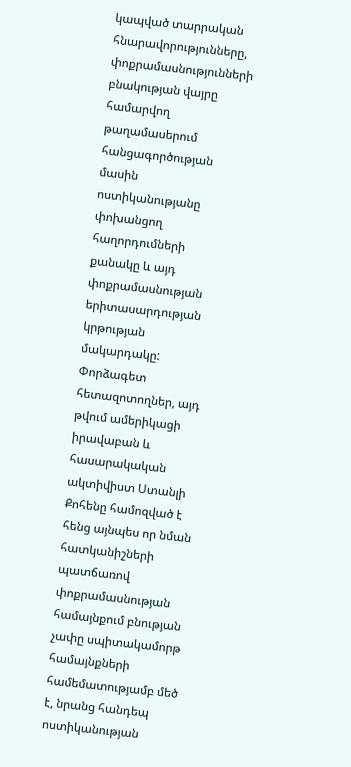կապված տարրական հնարավորությունները, փոքրամասնությունների բնակության վայրը համարվող թաղամասերում հանցագործության մասին ոստիկանությանը փոխանցող հաղորդումների քանակը և այդ փոքրամասնության երիտասարդության կրթության մակարդակը:
Փորձագետ հետազոտողներ, այդ թվում ամերիկացի իրավաբան և հասարակական ակտիվիստ Ստանլի Քոհենը համոզված է հենց այնպես որ նման հատկանիշների պատճառով փոքրամասնության համայնքում բնության չափը սպիտակամորթ համայնքների համեմատությամբ մեծ է, նրանց հանդեպ ոստիկանության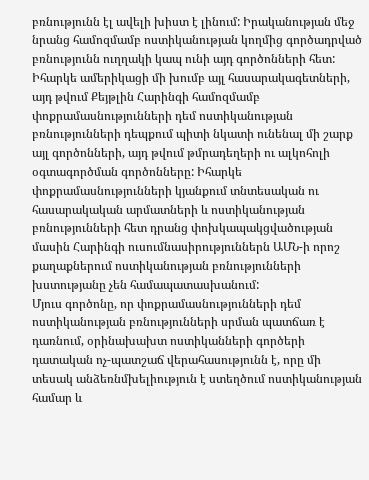բռնությունն էլ ավելի խիստ է լինում: Իրականության մեջ նրանց համոզմամբ ոստիկանության կողմից գործադրված բռնությունն ուղղակի կապ ունի այդ գործոնների հետ: Իհարկե ամերիկացի մի խումբ այլ հասարակագետների, այդ թվում Քեյթլին Հարինգի համոզմամբ փոքրամասնությունների դեմ ոստիկանության բռնությունների դեպքում պիտի նկատի ունենալ մի շարք այլ գործոնների, այդ թվում թմրադեղերի ու ալկոհոլի օգտագործման գործոնները: Իհարկե փոքրամասնությունների կյանքում տնտեսական ու հասարակական արմատների և ոստիկանության բռնությունների հետ դրանց փոխկապակցվածության մասին Հարինգի ուսումնասիրություններն ԱՄՆ-ի որոշ քաղաքներում ոստիկանության բռնությունների խստությանը չեն համապատասխանում:
Մյուս գործոնը, որ փոքրամասնությունների դեմ ոստիկանության բռնությունների սրման պատճառ է դառնում, օրինախախտ ոստիկանների գործերի դատական ոչ-պատշաճ վերահասությունն է, որը մի տեսակ անձեռնմխելիություն է ստեղծում ոստիկանության համար և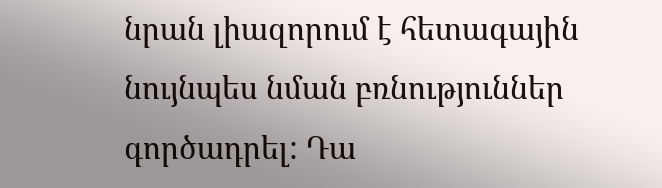նրան լիազորում է հետագային նույնպես նման բռնություններ գործադրել: Դա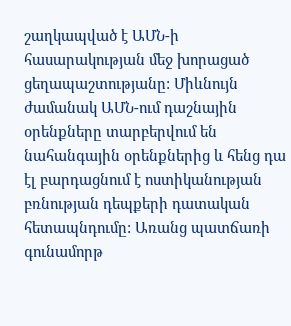շաղկապված է ԱՄՆ-ի հասարակության մեջ խորացած ցեղապաշտությանը: Միևնույն ժամանակ ԱՄՆ-ում դաշնային օրենքները տարբերվում են նահանգային օրենքներից և հենց դա էլ բարդացնում է ոստիկանության բռնության դեպքերի դատական հետապնդումը: Առանց պատճառի գունամորթ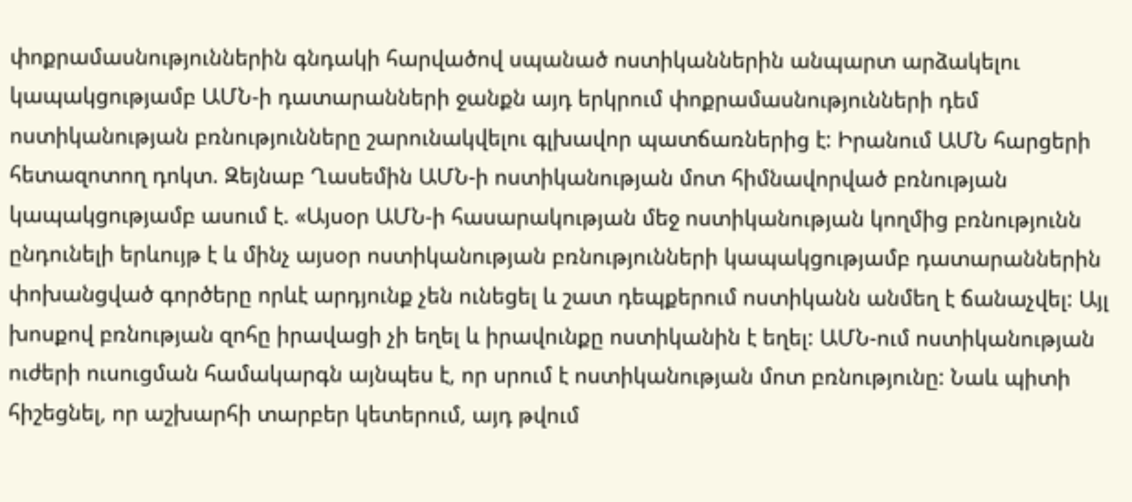փոքրամասնություններին գնդակի հարվածով սպանած ոստիկաններին անպարտ արձակելու կապակցությամբ ԱՄՆ-ի դատարանների ջանքն այդ երկրում փոքրամասնությունների դեմ ոստիկանության բռնությունները շարունակվելու գլխավոր պատճառներից է: Իրանում ԱՄՆ հարցերի հետազոտող դոկտ. Զեյնաբ Ղասեմին ԱՄՆ-ի ոստիկանության մոտ հիմնավորված բռնության կապակցությամբ ասում է. «Այսօր ԱՄՆ-ի հասարակության մեջ ոստիկանության կողմից բռնությունն ընդունելի երևույթ է և մինչ այսօր ոստիկանության բռնությունների կապակցությամբ դատարաններին փոխանցված գործերը որևէ արդյունք չեն ունեցել և շատ դեպքերում ոստիկանն անմեղ է ճանաչվել: Այլ խոսքով բռնության զոհը իրավացի չի եղել և իրավունքը ոստիկանին է եղել: ԱՄՆ-ում ոստիկանության ուժերի ուսուցման համակարգն այնպես է, որ սրում է ոստիկանության մոտ բռնությունը: Նաև պիտի հիշեցնել, որ աշխարհի տարբեր կետերում, այդ թվում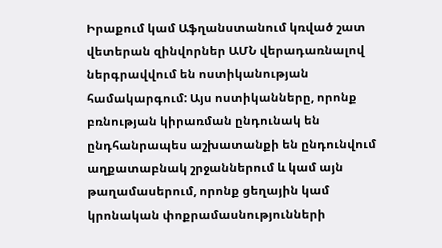Իրաքում կամ Աֆղանստանում կռված շատ վետերան զինվորներ ԱՄՆ վերադառնալով ներգրավվում են ոստիկանության համակարգում: Այս ոստիկանները, որոնք բռնության կիրառման ընդունակ են ընդհանրապես աշխատանքի են ընդունվում աղքատաբնակ շրջաններում և կամ այն թաղամասերում, որոնք ցեղային կամ կրոնական փոքրամասնությունների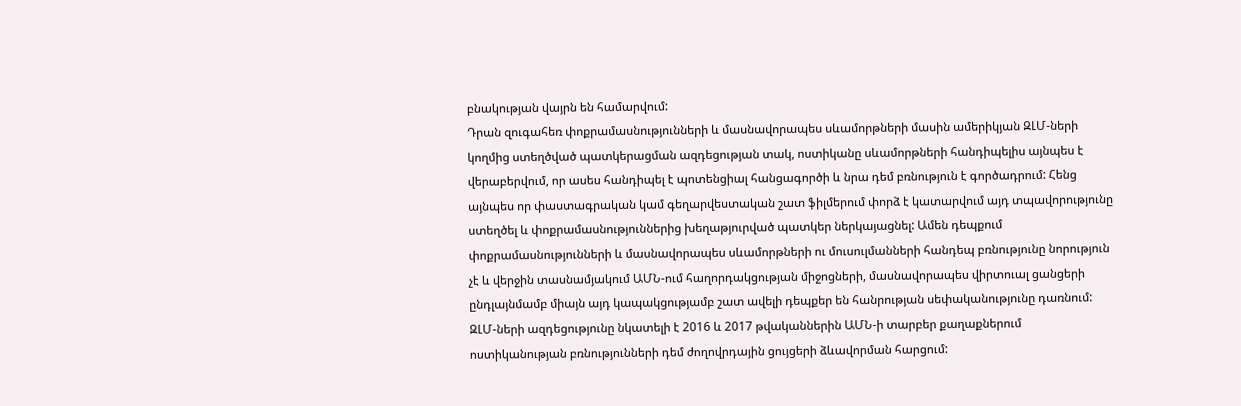բնակության վայրն են համարվում:
Դրան զուգահեռ փոքրամասնությունների և մասնավորապես սևամորթների մասին ամերիկյան ԶԼՄ-ների կողմից ստեղծված պատկերացման ազդեցության տակ, ոստիկանը սևամորթների հանդիպելիս այնպես է վերաբերվում, որ ասես հանդիպել է պոտենցիալ հանցագործի և նրա դեմ բռնություն է գործադրում: Հենց այնպես որ փաստագրական կամ գեղարվեստական շատ ֆիլմերում փորձ է կատարվում այդ տպավորությունը ստեղծել և փոքրամասնություններից խեղաթյուրված պատկեր ներկայացնել: Ամեն դեպքում փոքրամասնությունների և մասնավորապես սևամորթների ու մուսուլմանների հանդեպ բռնությունը նորություն չէ և վերջին տասնամյակում ԱՄՆ-ում հաղորդակցության միջոցների, մասնավորապես վիրտուալ ցանցերի ընդլայնմամբ միայն այդ կապակցությամբ շատ ավելի դեպքեր են հանրության սեփականությունը դառնում: ԶԼՄ-ների ազդեցությունը նկատելի է 2016 և 2017 թվականներին ԱՄՆ-ի տարբեր քաղաքներում ոստիկանության բռնությունների դեմ ժողովրդային ցույցերի ձևավորման հարցում: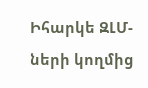Իհարկե ԶԼՄ-ների կողմից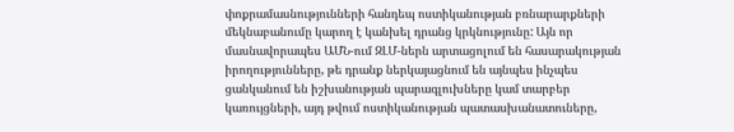փոքրամասնությունների հանդեպ ոստիկանության բռնարարքների մեկնաբանումը կարող է կանխել դրանց կրկնությունը: Այն որ մասնավորապես ԱՄՆ-ում ԶԼՄ-ներն արտացոլում են հասարակության իրողությունները, թե դրանք ներկայացնում են այնպես ինչպես ցանկանում են իշխանության պարագլուխները կամ տարբեր կառույցների, այդ թվում ոստիկանության պատասխանատուները,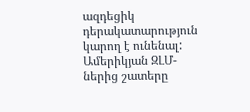ազդեցիկ դերակատարություն կարող է ունենալ: Ամերիկյան ԶԼՄ-ներից շատերը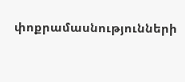փոքրամասնությունների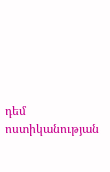դեմ ոստիկանության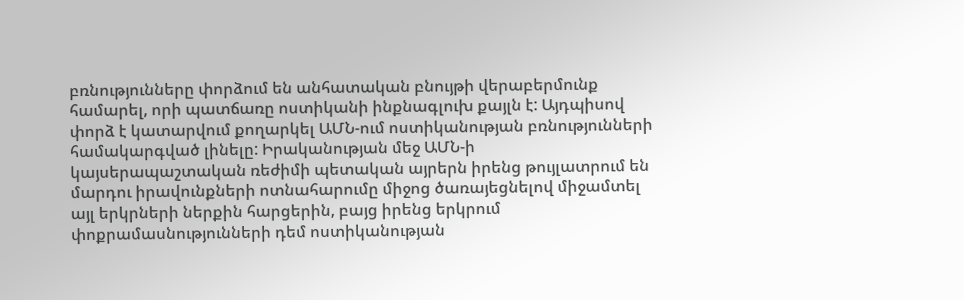բռնությունները փորձում են անհատական բնույթի վերաբերմունք համարել, որի պատճառը ոստիկանի ինքնագլուխ քայլն է: Այդպիսով փորձ է կատարվում քողարկել ԱՄՆ-ում ոստիկանության բռնությունների համակարգված լինելը: Իրականության մեջ ԱՄՆ-ի կայսերապաշտական ռեժիմի պետական այրերն իրենց թույլատրում են մարդու իրավունքների ոտնահարումը միջոց ծառայեցնելով միջամտել այլ երկրների ներքին հարցերին, բայց իրենց երկրում փոքրամասնությունների դեմ ոստիկանության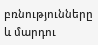բռնությունները և մարդու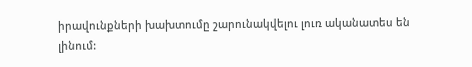իրավունքների խախտումը շարունակվելու լուռ ականատես են լինում: